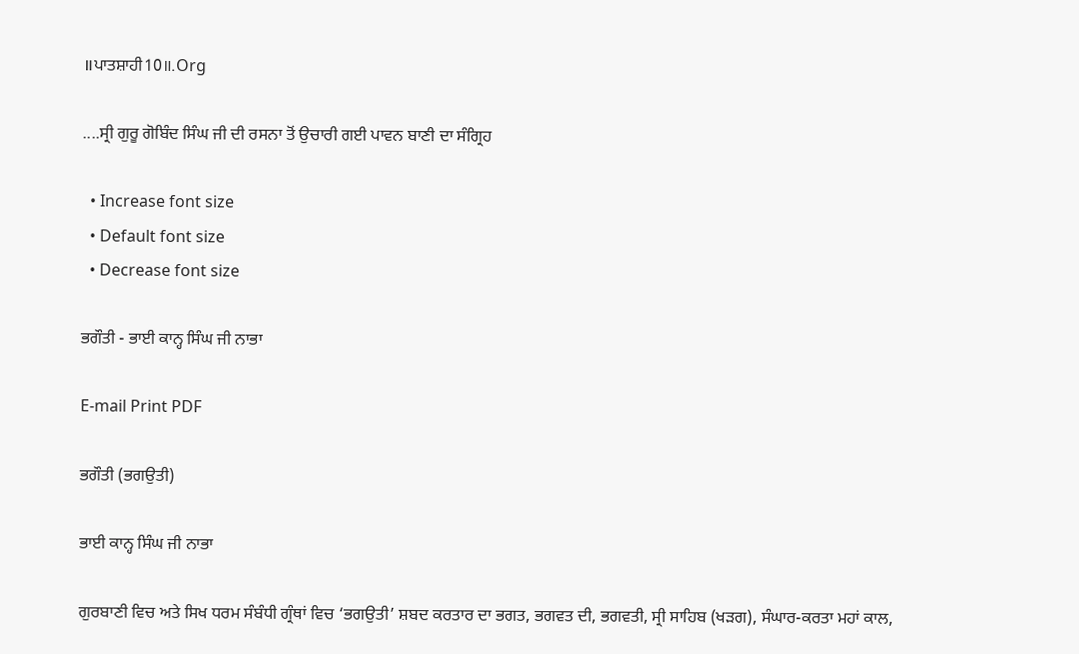॥ਪਾਤਸ਼ਾਹੀ10॥.Org

....ਸ੍ਰੀ ਗੁਰੂ ਗੋਬਿੰਦ ਸਿੰਘ ਜੀ ਦੀ ਰਸਨਾ ਤੋਂ ਉਚਾਰੀ ਗਈ ਪਾਵਨ ਬਾਣੀ ਦਾ ਸੰਗ੍ਰਿਹ

  • Increase font size
  • Default font size
  • Decrease font size

ਭਗੌਤੀ - ਭਾਈ ਕਾਨ੍ਹ ਸਿੰਘ ਜੀ ਨਾਭਾ

E-mail Print PDF

ਭਗੌਤੀ (ਭਗਉਤੀ)

ਭਾਈ ਕਾਨ੍ਹ ਸਿੰਘ ਜੀ ਨਾਭਾ

ਗੁਰਬਾਣੀ ਵਿਚ ਅਤੇ ਸਿਖ ਧਰਮ ਸੰਬੰਧੀ ਗ੍ਰੰਥਾਂ ਵਿਚ ‘ਭਗਉਤੀ’ ਸ਼ਬਦ ਕਰਤਾਰ ਦਾ ਭਗਤ, ਭਗਵਤ ਦੀ, ਭਗਵਤੀ, ਸ੍ਰੀ ਸਾਹਿਬ (ਖੜਗ), ਸੰਘਾਰ-ਕਰਤਾ ਮਹਾਂ ਕਾਲ,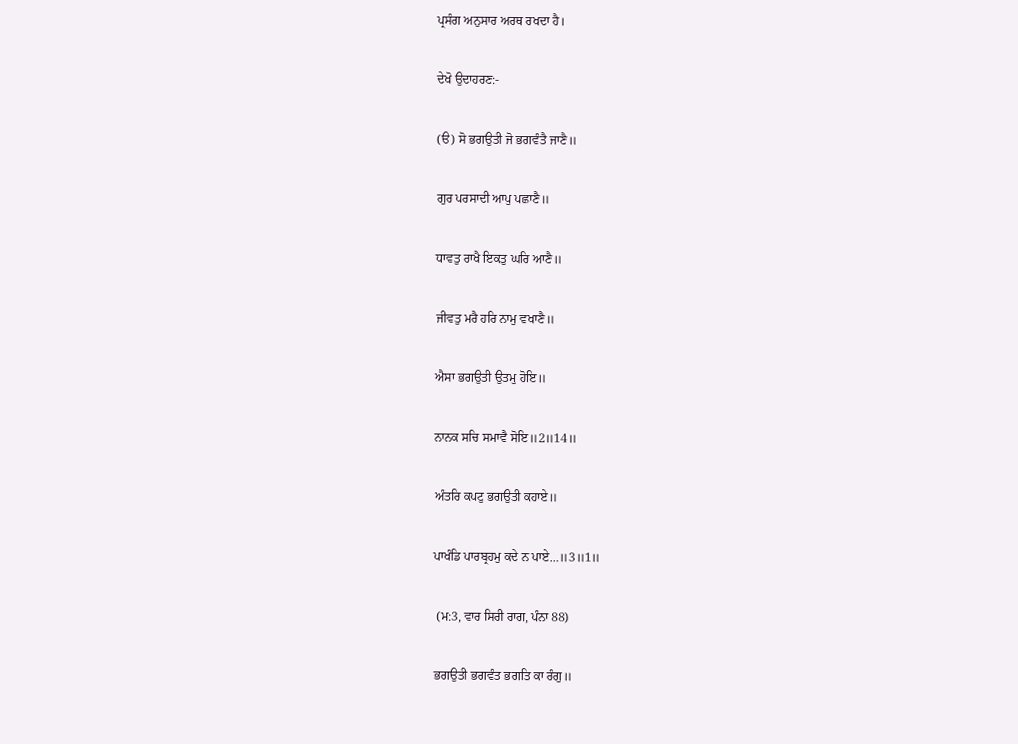ਪ੍ਰਸੰਗ ਅਨੁਸਾਰ ਅਰਥ ਰਖਦਾ ਹੈ।

ਦੇਖੋ ਉਦਾਹਰਣ:-

(ੳ) ਸੋ ਭਗਉਤੀ ਜੋ ਭਗਵੰਤੈ ਜਾਣੈ॥

ਗੁਰ ਪਰਸਾਦੀ ਆਪੁ ਪਛਾਣੈ॥

ਧਾਵਤੁ ਰਾਖੈ ਇਕਤੁ ਘਰਿ ਆਣੈ॥

ਜੀਵਤੁ ਮਰੈ ਹਰਿ ਨਾਮੁ ਵਖਾਣੈ॥

ਐਸਾ ਭਗਉਤੀ ਉਤਮੁ ਹੋਇ॥

ਨਾਨਕ ਸਚਿ ਸਮਾਵੈ ਸੋਇ॥2॥14॥

ਅੰਤਰਿ ਕਪਟੁ ਭਗਉਤੀ ਕਹਾਏ॥

ਪਾਖੰਡਿ ਪਾਰਬ੍ਰਹਮੁ ਕਦੇ ਨ ਪਾਏ…॥3॥1॥

 (ਮ:3, ਵਾਰ ਸਿਰੀ ਰਾਗ, ਪੰਨਾ 88)

ਭਗਉਤੀ ਭਗਵੰਤ ਭਗਤਿ ਕਾ ਰੰਗੁ॥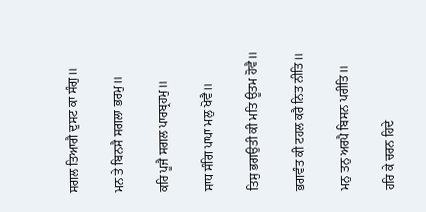ਸਗਲ ਤਿਆਗੈ ਦੁਸਟ ਕਾ ਸੰਗੁ॥

ਮਨ ਤੇ ਬਿਨਸੈ ਸਗਲਾ ਭਰਮੁ॥

ਕਰਿ ਪੂਜੈ ਸਗਲ ਪਾਰਬ੍ਰਹਮੁ॥

ਸਾਧ ਸੰਗਿ ਪਾਪਾ ਮਲੁ ਖੋਵੈ॥

ਤਿਸੁ ਭਗਉਤੀ ਕੀ ਮਤਿ ਊਤਮ ਹੋਵੈ॥

ਭਗਵੰਤ ਕੀ ਟਹਲ ਕਰੈ ਨਿਤ ਨੀਤਿ॥

ਮਨੁ ਤਨੁ ਅਰਪੈ ਬਿਸਨ ਪਰੀਤਿ॥

ਹਰਿ ਕੇ ਚਰਨ ਹਿਦੇ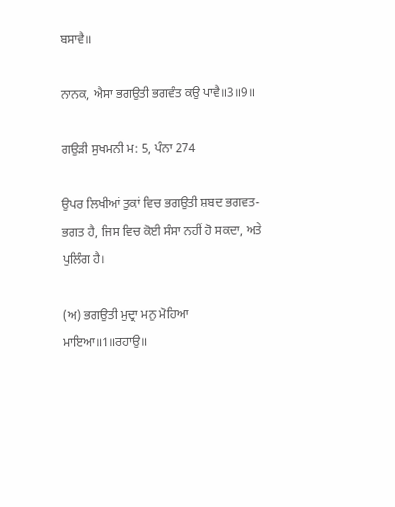ਬਸਾਵੈ॥

ਨਾਨਕ, ਐਸਾ ਭਗਉਤੀ ਭਗਵੰਤ ਕਉ ਪਾਵੈ॥3॥9॥

ਗਉੜੀ ਸੁਖਮਨੀ ਮ: 5, ਪੰਨਾ 274

ਉਪਰ ਲਿਖੀਆਂ ਤੁਕਾਂ ਵਿਚ ਭਗਉਤੀ ਸ਼ਬਦ ਭਗਵਤ-ਭਗਤ ਹੈ, ਜਿਸ ਵਿਚ ਕੋਈ ਸੰਸਾ ਨਹੀਂ ਹੋ ਸਕਦਾ, ਅਤੇ ਪੁਲਿੰਗ ਹੈ।

(ਅ) ਭਗਉਤੀ ਮੁਦ੍ਰਾ ਮਨੁ ਮੋਹਿਆ ਮਾਇਆ॥1॥ਰਹਾਉ॥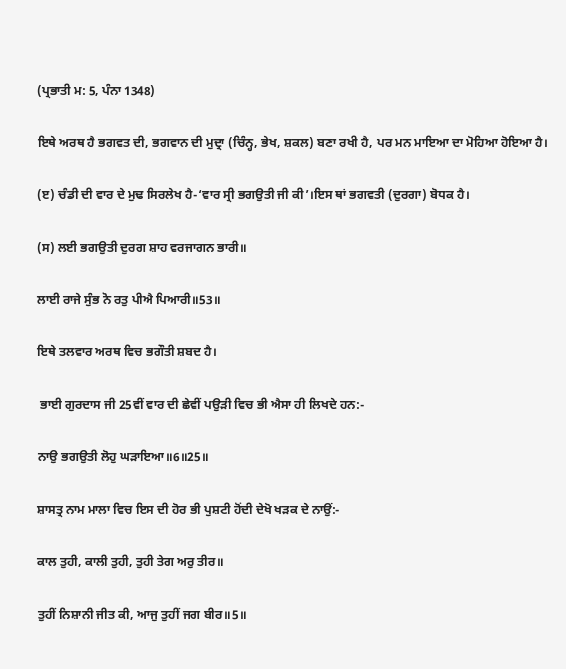(ਪ੍ਰਭਾਤੀ ਮ: 5, ਪੰਨਾ 1348)

ਇਥੇ ਅਰਥ ਹੈ ਭਗਵਤ ਦੀ, ਭਗਵਾਨ ਦੀ ਮੁਦ੍ਰਾ (ਚਿੰਨ੍ਹ, ਭੇਖ, ਸ਼ਕਲ) ਬਣਾ ਰਖੀ ਹੈ, ਪਰ ਮਨ ਮਾਇਆ ਦਾ ਮੋਹਿਆ ਹੋਇਆ ਹੈ।

(ੲ) ਚੰਡੀ ਦੀ ਵਾਰ ਦੇ ਮੁਢ ਸਿਰਲੇਖ ਹੈ-‘ਵਾਰ ਸ੍ਰੀ ਭਗਉਤੀ ਜੀ ਕੀ’।ਇਸ ਥਾਂ ਭਗਵਤੀ (ਦੁਰਗਾ) ਬੋਧਕ ਹੈ।

(ਸ) ਲਈ ਭਗਉਤੀ ਦੁਰਗ ਸ਼ਾਹ ਵਰਜਾਗਨ ਭਾਰੀ॥

ਲਾਈ ਰਾਜੇ ਸੁੰਭ ਨੋ ਰਤੁ ਪੀਐ ਪਿਆਰੀ॥53॥

ਇਥੇ ਤਲਵਾਰ ਅਰਥ ਵਿਚ ਭਗੌਤੀ ਸ਼ਬਦ ਹੈ।

 ਭਾਈ ਗੁਰਦਾਸ ਜੀ 25ਵੀਂ ਵਾਰ ਦੀ ਛੇਵੀਂ ਪਉੜੀ ਵਿਚ ਭੀ ਐਸਾ ਹੀ ਲਿਖਦੇ ਹਨ:-

ਨਾਉ ਭਗਉਤੀ ਲੋਹੁ ਘੜਾਇਆ॥6॥25॥

ਸ਼ਾਸਤ੍ਰ ਨਾਮ ਮਾਲਾ ਵਿਚ ਇਸ ਦੀ ਹੋਰ ਭੀ ਪੁਸ਼ਟੀ ਹੋਂਦੀ ਦੇਖੋ ਖੜਕ ਦੇ ਨਾਉਂ:-

ਕਾਲ ਤੁਹੀ, ਕਾਲੀ ਤੁਹੀ, ਤੁਹੀ ਤੇਗ ਅਰੁ ਤੀਰ॥

ਤੁਹੀਂ ਨਿਸ਼ਾਨੀ ਜੀਤ ਕੀ, ਆਜੁ ਤੁਹੀਂ ਜਗ ਬੀਰ॥5॥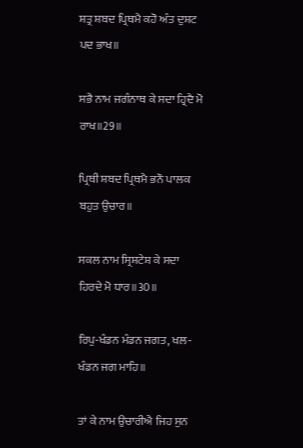ਸ਼ਤ੍ਰ ਸ਼ਬਦ ਪ੍ਰਿਥਮੈ ਕਹੋ ਅੰਤ ਦੁਸ਼ਟ ਪਦ ਭਾਖ॥

ਸਭੈ ਨਾਮ ਜਗੰਨਾਥ ਕੇ ਸਦਾ ਹ੍ਰਿਦੈ ਮੋ ਰਾਖ॥29॥

ਪ੍ਰਿਥੀ ਸ਼ਬਦ ਪ੍ਰਿਥਮੈ ਭਨੌ ਪਾਲਕ ਬਹੁਤ ਉਚਾਰ॥

ਸਕਲ ਨਾਮ ਸ੍ਰਿਸ਼ਟੇਸ਼ ਕੇ ਸਦਾ ਹਿਰਦੇ ਮੋ ਧਾਰ॥30॥

ਰਿਪੁ-ਖੰਡਨ ਮੰਡਨ ਜਗਤ, ਖਲ-ਖੰਡਨ ਜਗ ਮਾਹਿ॥

ਤਾਂ ਕੇ ਨਾਮ ਉਚਾਰੀਐ ਜਿਹ ਸੁਨ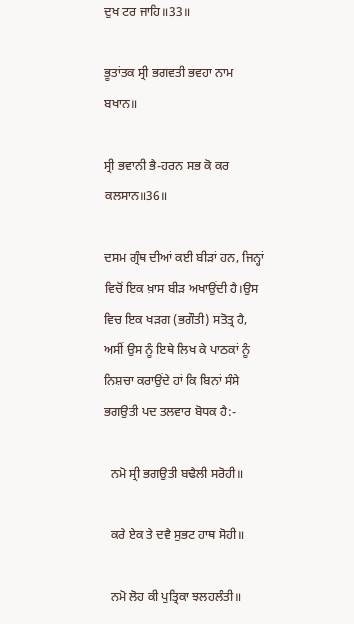ਦੁਖ ਟਰ ਜਾਹਿ॥33॥

ਭੂਤਾਂਤਕ ਸ੍ਰੀ ਭਗਵਤੀ ਭਵਹਾ ਨਾਮ ਬਖਾਨ॥

ਸ੍ਰੀ ਭਵਾਨੀ ਭੈ-ਹਰਨ ਸਭ ਕੋ ਕਰ ਕਲਸਾਨ॥36॥

ਦਸਮ ਗ੍ਰੰਥ ਦੀਆਂ ਕਈ ਬੀੜਾਂ ਹਨ, ਜਿਨ੍ਹਾਂ ਵਿਚੋਂ ਇਕ ਖ਼ਾਸ ਬੀੜ ਅਖਾਉਂਦੀ ਹੈ।ਉਸ ਵਿਚ ਇਕ ਖੜਗ (ਭਗੌਤੀ) ਸਤੋਤ੍ਰ ਹੈ, ਅਸੀਂ ਉਸ ਨੂੰ ਇਥੇ ਲਿਖ ਕੇ ਪਾਠਕਾਂ ਨੂੰ ਨਿਸ਼ਚਾ ਕਰਾਉਂਦੇ ਹਾਂ ਕਿ ਬਿਨਾਂ ਸੰਸੇ ਭਗਉਤੀ ਪਦ ਤਲਵਾਰ ਬੋਧਕ ਹੈ:-

  ਨਮੋ ਸ੍ਰੀ ਭਗਉਤੀ ਬਢੈਲੀ ਸਰੋਹੀ॥

  ਕਰੇ ਏਕ ਤੇ ਦਵੈ ਸੁਭਟ ਹਾਥ ਸੋਹੀ॥

  ਨਮੋ ਲੋਹ ਕੀ ਪੁਤ੍ਰਿਕਾ ਝਲਹਲੰਤੀ॥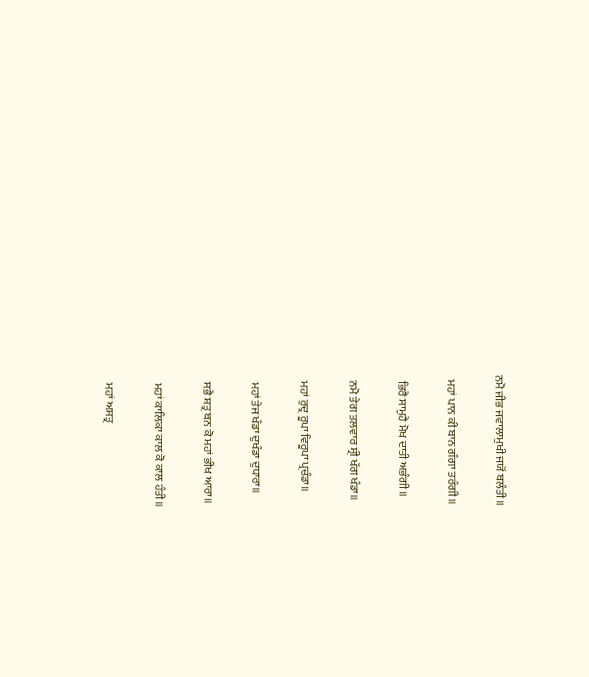ਨਮੋ ਜੀਭ ਜਵਾਲਾਮੁਖੀ ਜਯੋਂ ਬਲੰਤੀ॥

  ਮਹਾਂ ਪਾਨ ਕੀ ਬਾਨ ਗੰਗਾ ਤਰੰਗੀ॥

  ਭਿਰੈ ਸਾਮੁਹੈ ਮੋਖ ਦਾਤੀ ਅਭੰਗੀ॥

  ਨਮੋ ਤੇਗ ਤਲਵਾਰ ਸ੍ਰੀ ਖੱਗ ਖੰਡਾ॥

  ਮਹਾਂ ਰੁਦ੍ਰ ਰੂਪਾ ਵਿਰੂਪਾ ਪ੍ਰਚੰਡਾ॥

  ਮਹਾਂ ਤੇਜ ਖੰਡਾ ਦੁਖੰਡਾ ਦੁਧਾਰਾ॥

  ਸਭੈ ਸ਼ਤ੍ਰ ਬਨ ਕੋ ਮਹਾਂ ਭੀਖ ਆਰਾ॥

  ਮਹਾਂ ਕਾਲਿਕਾ ਕਾਲ ਕੋ ਕਾਲ ਹੰਤੀ॥

  ਮਹਾਂ ਅਸਤ੍ਰ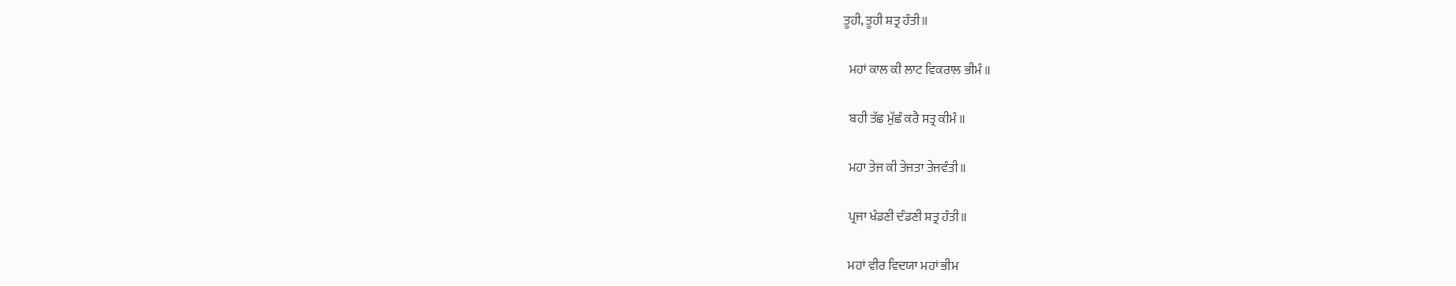ਤੂਹੀ, ਤੂਹੀ ਸ਼ਤ੍ਰ ਹੰਤੀ॥

  ਮਹਾਂ ਕਾਲ ਕੀ ਲਾਟ ਵਿਕਰਾਲ ਭੀਮੰ॥

  ਬਹੀ ਤੱਛ ਮੁੱਛੰ ਕਰੈ ਸਤ੍ਰ ਕੀਮੰ॥

  ਮਹਾ ਤੇਜ ਕੀ ਤੇਜਤਾ ਤੇਜਵੰਤੀ॥

  ਪ੍ਰਜਾ ਖੰਡਣੀ ਦੰਡਣੀ ਸ਼ਤ੍ਰ ਹੰਤੀ॥

  ਮਹਾਂ ਵੀਰ ਵਿਦਯਾ ਮਹਾਂ ਭੀਮ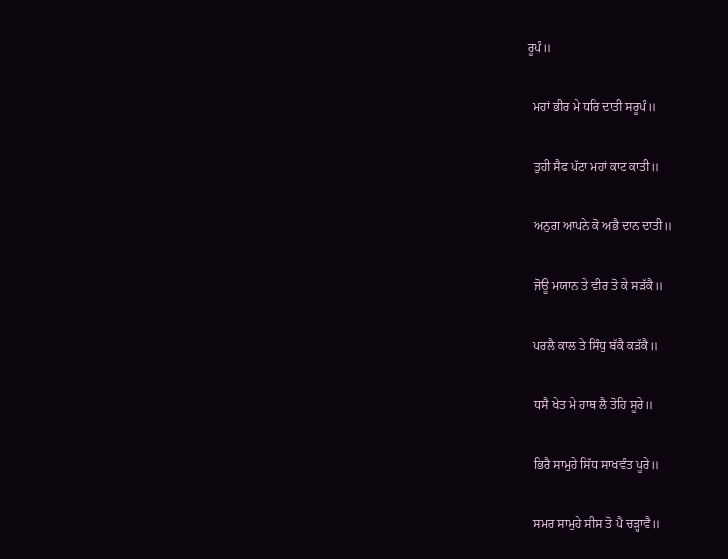ਰੂਪੰ॥

  ਮਹਾਂ ਭੀਰ ਮੇ ਧਰਿ ਦਾਤੀ ਸਰੂਪੰ॥

  ਤੁਹੀ ਸੈਫ ਪੱਟਾ ਮਹਾਂ ਕਾਟ ਕਾਤੀ॥

  ਅਨੁਗ ਆਪਨੇ ਕੋ ਅਭੈ ਦਾਨ ਦਾਤੀ॥

  ਜੋਊ ਮਯਾਨ ਤੇ ਵੀਰ ਤੋ ਕੇ ਸੜੱਕੈ॥

  ਪਰਲੈ ਕਾਲ ਤੇ ਸਿੰਧੁ ਬੱਕੈ ਕੜੱਕੈ॥

  ਧਸੈ ਖੇਤ ਮੇ ਹਾਥ ਲੈ ਤੋਹਿ ਸੂਰੇ॥

  ਭਿਰੈ ਸਾਮੁਹੇ ਸਿੱਧ ਸਾਖਵੰਤ ਪੂਰੇ॥

  ਸਮਰ ਸਾਮੁਹੇ ਸੀਸ ਤੋ ਪੈ ਚੜ੍ਹਾਵੈ॥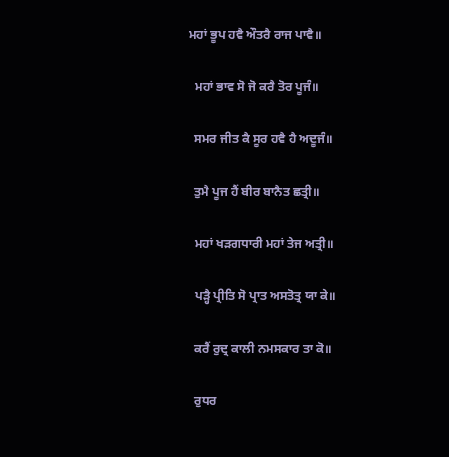ਮਹਾਂ ਭੂਪ ਹਵੈ ਔਤਰੈ ਰਾਜ ਪਾਵੈ॥

  ਮਹਾਂ ਭਾਵ ਸੋ ਜੋ ਕਰੈ ਤੋਰ ਪੂਜੰ॥

  ਸਮਰ ਜੀਤ ਕੈ ਸੂਰ ਹਵੈ ਹੈ ਅਦੂਜੰ॥

  ਤੁਮੈ ਪੂਜ ਹੈਂ ਬੀਰ ਬਾਨੈਤ ਛਤ੍ਰੀ॥

  ਮਹਾਂ ਖੜਗਧਾਰੀ ਮਹਾਂ ਤੇਜ ਅਤ੍ਰੀ॥

  ਪੜ੍ਹੈ ਪ੍ਰੀਤਿ ਸੋ ਪ੍ਰਾਤ ਅਸਤੋਤ੍ਰ ਯਾ ਕੇ॥

  ਕਰੈਂ ਰੁਦ੍ਰ ਕਾਲੀ ਨਮਸਕਾਰ ਤਾ ਕੋ॥

  ਰੁਧਰ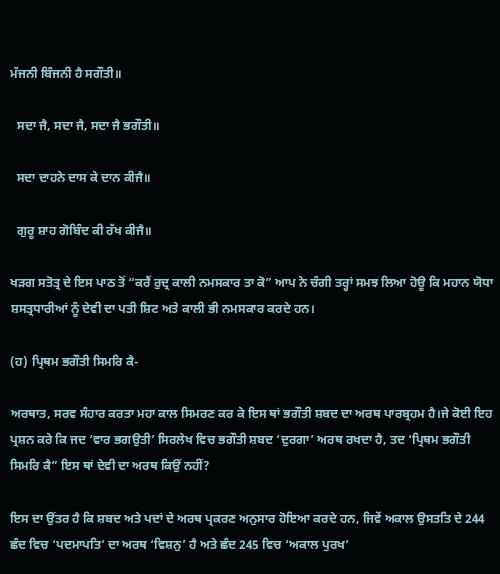ਮੱਜਨੀ ਬਿੰਜਨੀ ਹੈ ਸਗੌਤੀ॥

  ਸਦਾ ਜੈ, ਸਦਾ ਜੈ, ਸਦਾ ਜੈ ਭਗੌਤੀ॥

  ਸਦਾ ਦਾਹਨੇ ਦਾਸ ਕੇ ਦਾਨ ਕੀਜੈ॥

  ਗੁਰੂ ਸ਼ਾਹ ਗੋਬਿੰਦ ਕੀ ਰੱਖ ਕੀਜੈ॥

ਖੜਗ ਸਤੋਤ੍ਰ ਦੇ ਇਸ ਪਾਠ ਤੋਂ “ਕਰੈਂ ਰੁਦ੍ਰ ਕਾਲੀ ਨਮਸਕਾਰ ਤਾ ਕੋ” ਆਪ ਨੇ ਚੰਗੀ ਤਰ੍ਹਾਂ ਸਮਝ ਲਿਆ ਹੋਊ ਕਿ ਮਹਾਨ ਯੋਧਾ ਸ਼ਸਤ੍ਰਧਾਰੀਆਂ ਨੂੰ ਦੇਵੀ ਦਾ ਪਤੀ ਸ਼ਿਟ ਅਤੇ ਕਾਲੀ ਭੀ ਨਮਸਕਾਰ ਕਰਦੇ ਹਨ।

(ਹ) ਪ੍ਰਿਥਮ ਭਗੌਤੀ ਸਿਮਰਿ ਕੈ-

ਅਰਥਾਤ, ਸਰਵ ਸੰਹਾਰ ਕਰਤਾ ਮਹਾ ਕਾਲ ਸਿਮਰਣ ਕਰ ਕੇ ਇਸ ਥਾਂ ਭਗੌਤੀ ਸ਼ਬਦ ਦਾ ਅਰਥ ਪਾਰਬ੍ਰਹਮ ਹੈ।ਜੇ ਕੋਈ ਇਹ ਪ੍ਰਸ਼ਨ ਕਰੇ ਕਿ ਜਦ ‘ਵਾਰ ਭਗਉਤੀ’ ਸਿਰਲੇਖ ਵਿਚ ਭਗੌਤੀ ਸ਼ਬਦ ‘ਦੁਰਗਾ’ ਅਰਥ ਰਖਦਾ ਹੈ, ਤਦ ‘ਪ੍ਰਿਥਮ ਭਗੌਤੀ ਸਿਮਰਿ ਕੈ” ਇਸ ਥਾਂ ਦੇਵੀ ਦਾ ਅਰਥ ਕਿਉਂ ਨਹੀਂ?

ਇਸ ਦਾ ਉਂਤਰ ਹੈ ਕਿ ਸ਼ਬਦ ਅਤੇ ਪਦਾਂ ਦੇ ਅਰਥ ਪ੍ਰਕਰਣ ਅਨੁਸਾਰ ਹੋਇਆ ਕਰਦੇ ਹਨ, ਜਿਵੇਂ ਅਕਾਲ ਉਸਤਤਿ ਦੇ 244 ਛੰਦ ਵਿਚ ‘ਪਦਮਾਪਤਿ’ ਦਾ ਅਰਥ ‘ਵਿਸ਼ਨੁ’ ਹੈ ਅਤੇ ਛੰਦ 245 ਵਿਚ ‘ਅਕਾਲ ਪੁਰਖ’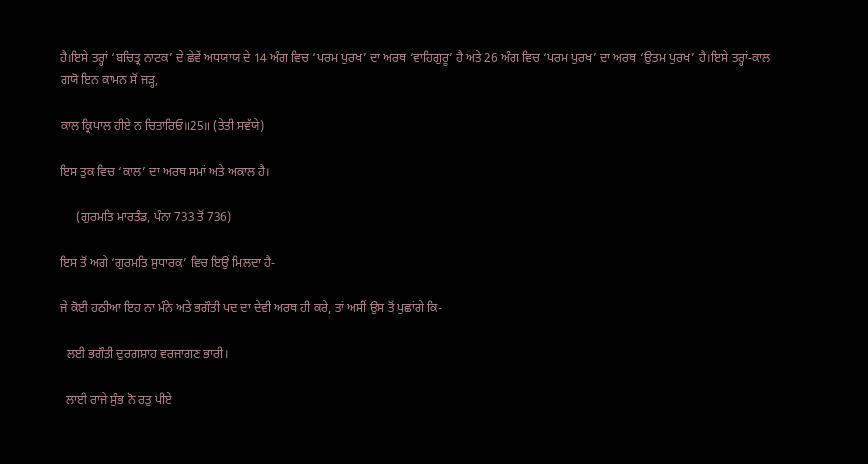ਹੈ।ਇਸੇ ਤਰ੍ਹਾਂ ‘ਬਚਿਤ੍ਰ ਨਾਟਕ’ ਦੇ ਛੇਵੇਂ ਅਧਯਾਯ ਦੇ 14 ਅੰਗ ਵਿਚ ‘ਪਰਮ ਪੁਰਖ’ ਦਾ ਅਰਥ ‘ਵਾਹਿਗੁਰੂ’ ਹੈ ਅਤੇ 26 ਅੰਗ ਵਿਚ ‘ਪਰਮ ਪੁਰਖ’ ਦਾ ਅਰਥ ‘ਉਤਮ ਪੁਰਖ’ ਹੈ।ਇਸੇ ਤਰ੍ਹਾਂ-ਕਾਲ ਗਯੋ ਇਨ ਕਾਮਨ ਸੋਂ ਜੜ੍ਹ,

ਕਾਲ ਕ੍ਰਿਪਾਲ ਹੀਏ ਨ ਚਿਤਾਰਿਓ॥25॥ (ਤੇਤੀ ਸਵੱਯੇ)

ਇਸ ਤੁਕ ਵਿਚ ‘ਕਾਲ’ ਦਾ ਅਰਥ ਸਮਾਂ ਅਤੇ ਅਕਾਲ ਹੈ।

     (ਗੁਰਮਤਿ ਮਾਰਤੰਡ, ਪੰਨਾ 733 ਤੋਂ 736)

ਇਸ ਤੋਂ ਅਗੇ ‘ਗੁਰਮਤਿ ਸੁਧਾਰਕ’ ਵਿਚ ਇਉਂ ਮਿਲਦਾ ਹੈ-

ਜੇ ਕੋਈ ਹਠੀਆ ਇਹ ਨਾ ਮੰਨੇ ਅਤੇ ਭਗੌਤੀ ਪਦ ਦਾ ਦੇਵੀ ਅਰਥ ਹੀ ਕਰੇ, ਤਾਂ ਅਸੀਂ ਉਸ ਤੋਂ ਪੁਛਾਂਗੇ ਕਿ-

  ਲਈ ਭਗੌਤੀ ਦੁਰਗਸ਼ਾਹ ਵਰਜਾਗਣ ਭਾਰੀ।

  ਲਾਈ ਰਾਜੇ ਸੁੰਭ ਨੋ ਰਤੁ ਪੀਏ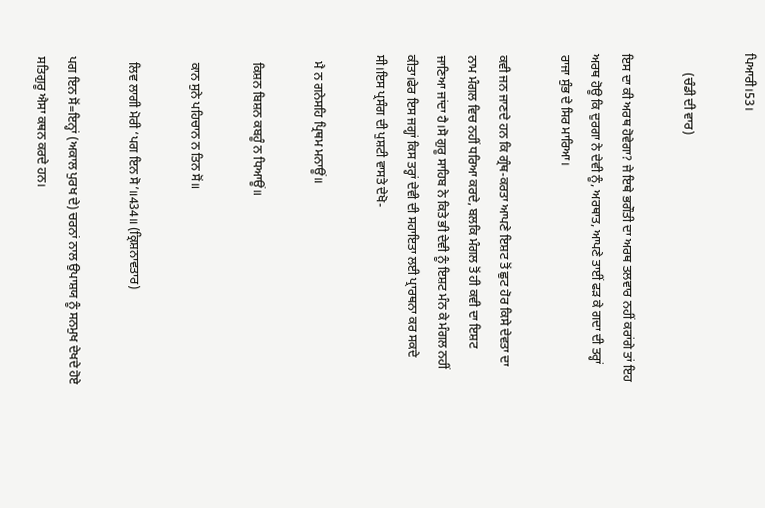ਪਿਆਰੀ।53।

      (ਚੰਡੀ ਦੀ ਵਾਰ)

ਇਸ ਦਾ ਕੀ ਅਰਥ ਹੋਵੇਗਾ? ਜੇ ਇਥੇ ਭਗੌਤੀ ਦਾ ਅਰਥ ਤਲਵਾਰ ਨਹੀਂ ਕਰਾਂਗੇ ਤਾਂ ਇਹ ਅਰਥ ਹੋਊ ਕਿ ਦੁਰਗਾ ਨੇ ਦੇਵੀ ਨੂੰ, ਅਰਥਾਤ, ਆਪਣੇ ਤਾਈਂ ਫੜ ਕੇ ਗਦਾ ਦੀ ਤਰ੍ਹਾਂ ਰਾਜਾ ਸੁੰਭ ਦੇ ਸਿਰ ਮਾਰਿਆ।

ਕਵੀ ਜਨ ਜਾਣਦੇ ਹਨ ਕਿ ਗ੍ਰੰਥ-ਕਰਤਾ ਆਪਣੇ ਇਸ਼ਟ ਤੋਂ ਛੁਟ ਹੋਰ ਕਿਸੇ ਦੇਵਤਾ ਦਾ ਨਾਮ ਮੰਗਲ ਵਿਚ ਨਹੀਂ ਧਰਿਆ ਕਰਦੇ, ਬਲਕਿ ਮੰਗਲ ਤੋਂ ਹੀ ਕਵੀ ਦਾ ਇਸ਼ਟ ਜਾਣਿਆ ਜਾਂਦਾ ਹੈ।ਸੋ ਗੁਰੂ ਸਾਹਿਬ ਨੇ ਕਿਤੇ ਭੀ ਦੇਵੀ ਨੂੰ ਇਸ਼ਟ ਮੰਨ ਕੇ ਮੰਗਲ ਨਹੀਂ ਕੀਤਾ।ਫੇਰ ਇਸ ਜਗ੍ਹਾਂ ਕਿਸ ਤਰ੍ਹਾਂ ਦੇਵੀ ਦੀ ਸਹਾਇਤਾ ਲਈ ਪ੍ਰਾਰਥਨਾ ਕਰ ਸਕਦੇ ਸੀ।ਇਸ ਪ੍ਰਸੰਗ ਦੀ ਪੁਸ਼ਟੀ ਵਾਸਤੇ ਦੇਖੋ-

  ਮੈ ਨ ਗਨੇਸਹਿ ਪ੍ਰਿਥਮ ਮਨਾਊਂ॥

  ਕਿਸ਼ਨ ਬਿਸ਼ਨ ਕਬਹੂੰ ਨ ਧਿਆਊਂ॥

  ਕਾਨ ਸੁਨੇ ਪਹਿਚਾਨ ਨ ਤਿਨ ਸੋਂ॥

  ਲਿਵ ਲਾਗੀ ਮੋਰੀ ‘ਪਗ ਇਨ ਸੋ’॥434॥ (ਕ੍ਰਿਸ਼ਨਾਵਤਾਰ)

ਪਗ ਇਨ ਸੋਂ=ਇਨ੍ਹਾਂ (ਅਕਾਲ ਪੁਰਖ ਦੇ) ਚਰਨਾਂ ਨਾਲ ਉਪਾਸ਼ਯ ਨੂੰ ਸਨਮੁਖ ਦੇਖਦੇ ਹੋਏ ਸਤਿਗੁਰੂ ਐਸਾ ਕਥਨ ਕਰਦੇ ਹਨ।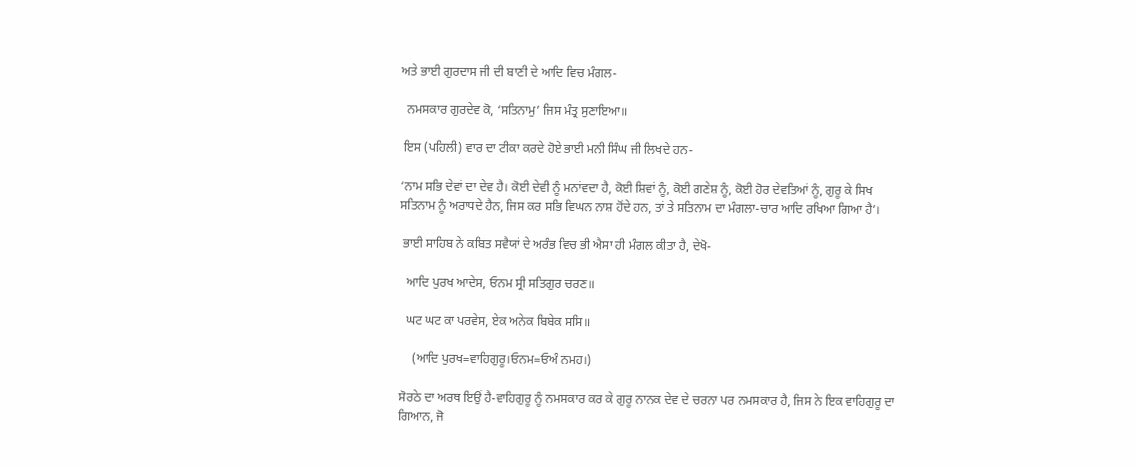ਅਤੇ ਭਾਈ ਗੁਰਦਾਸ ਜੀ ਦੀ ਬਾਣੀ ਦੇ ਆਦਿ ਵਿਚ ਮੰਗਲ-

  ਨਮਸਕਾਰ ਗੁਰਦੇਵ ਕੋ, ‘ਸਤਿਨਾਮੁ’ ਜਿਸ ਮੰਤ੍ਰ ਸੁਣਾਇਆ॥

 ਇਸ (ਪਹਿਲੀ) ਵਾਰ ਦਾ ਟੀਕਾ ਕਰਦੇ ਹੋਏ ਭਾਈ ਮਨੀ ਸਿੰਘ ਜੀ ਲਿਖਦੇ ਹਨ-

‘ਨਾਮ ਸਭਿ ਦੇਵਾਂ ਦਾ ਦੇਵ ਹੈ। ਕੋਈ ਦੇਵੀ ਨੂੰ ਮਨਾਂਵਦਾ ਹੈ, ਕੋਈ ਸ਼ਿਵਾਂ ਨੂੰ, ਕੋਈ ਗਣੇਸ਼ ਨੂੰ, ਕੋਈ ਹੋਰ ਦੇਵਤਿਆਂ ਨੂੰ, ਗੁਰੂ ਕੇ ਸਿਖ ਸਤਿਨਾਮ ਨੂੰ ਅਰਾਧਦੇ ਹੈਨ, ਜਿਸ ਕਰ ਸਭਿ ਵਿਘਨ ਨਾਸ਼ ਹੋਂਦੇ ਹਨ, ਤਾਂ ਤੇ ਸਤਿਨਾਮ ਦਾ ਮੰਗਲਾ-ਚਾਰ ਆਦਿ ਰਖਿਆ ਗਿਆ ਹੈ’।

 ਭਾਈ ਸਾਹਿਬ ਨੇ ਕਬਿਤ ਸਵੈਯਾਂ ਦੇ ਅਰੰਭ ਵਿਚ ਭੀ ਐਸਾ ਹੀ ਮੰਗਲ ਕੀਤਾ ਹੈ, ਦੇਖੋ-

  ਆਦਿ ਪੁਰਖ ਆਦੇਸ, ਓਨਮ ਸ੍ਰੀ ਸਤਿਗੁਰ ਚਰਣ॥

  ਘਟ ਘਟ ਕਾ ਪਰਵੇਸ, ਏਕ ਅਨੇਕ ਬਿਬੇਕ ਸਸਿ॥

    (ਆਦਿ ਪੁਰਖ=ਵਾਹਿਗੁਰੂ।ਓਨਮ=ਓਅੰ ਨਮਹ।)

ਸੋਰਠੇ ਦਾ ਅਰਥ ਇਉਂ ਹੈ-ਵਾਹਿਗੁਰੂ ਨੂੰ ਨਮਸਕਾਰ ਕਰ ਕੇ ਗੁਰੂ ਨਾਨਕ ਦੇਵ ਦੇ ਚਰਨਾ ਪਰ ਨਮਸਕਾਰ ਹੈ, ਜਿਸ ਨੇ ਇਕ ਵਾਹਿਗੁਰੂ ਦਾ ਗਿਆਨ, ਜੋ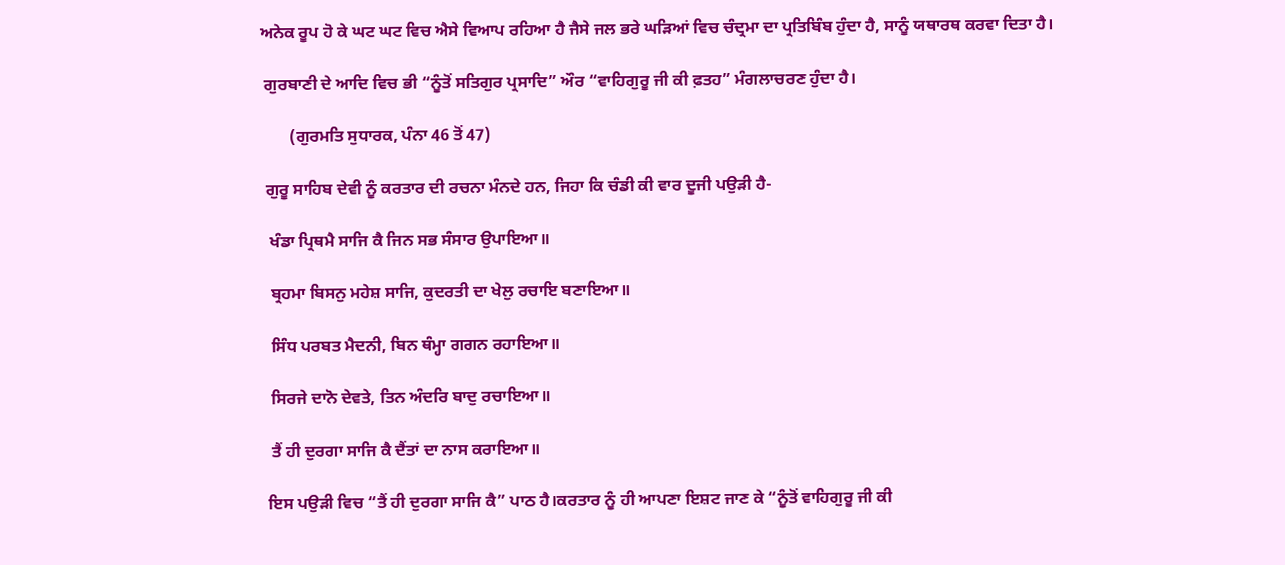ਅਨੇਕ ਰੂਪ ਹੋ ਕੇ ਘਟ ਘਟ ਵਿਚ ਐਸੇ ਵਿਆਪ ਰਹਿਆ ਹੈ ਜੈਸੇ ਜਲ ਭਰੇ ਘੜਿਆਂ ਵਿਚ ਚੰਦ੍ਰਮਾ ਦਾ ਪ੍ਰਤਿਬਿੰਬ ਹੁੰਦਾ ਹੈ, ਸਾਨੂੰ ਯਥਾਰਥ ਕਰਵਾ ਦਿਤਾ ਹੈ।

 ਗੁਰਬਾਣੀ ਦੇ ਆਦਿ ਵਿਚ ਭੀ “ਨੂੰਤੋਂ ਸਤਿਗੁਰ ਪ੍ਰਸਾਦਿ” ਔਰ “ਵਾਹਿਗੁਰੂ ਜੀ ਕੀ ਫ਼ਤਹ” ਮੰਗਲਾਚਰਣ ਹੁੰਦਾ ਹੈ।

       (ਗੁਰਮਤਿ ਸੁਧਾਰਕ, ਪੰਨਾ 46 ਤੋਂ 47)

 ਗੁਰੂ ਸਾਹਿਬ ਦੇਵੀ ਨੂੰ ਕਰਤਾਰ ਦੀ ਰਚਨਾ ਮੰਨਦੇ ਹਨ, ਜਿਹਾ ਕਿ ਚੰਡੀ ਕੀ ਵਾਰ ਦੂਜੀ ਪਉੜੀ ਹੈ-

  ਖੰਡਾ ਪ੍ਰਿਥਮੈ ਸਾਜਿ ਕੈ ਜਿਨ ਸਭ ਸੰਸਾਰ ਉਪਾਇਆ॥

  ਬ੍ਰਹਮਾ ਬਿਸਨੁ ਮਹੇਸ਼ ਸਾਜਿ, ਕੁਦਰਤੀ ਦਾ ਖੇਲੁ ਰਚਾਇ ਬਣਾਇਆ॥

  ਸਿੰਧ ਪਰਬਤ ਮੈਦਨੀ, ਬਿਨ ਥੰਮ੍ਹਾ ਗਗਨ ਰਹਾਇਆ॥

  ਸਿਰਜੇ ਦਾਨੋ ਦੇਵਤੇ, ਤਿਨ ਅੰਦਰਿ ਬਾਦੁ ਰਚਾਇਆ॥

  ਤੈਂ ਹੀ ਦੁਰਗਾ ਸਾਜਿ ਕੈ ਦੈਂਤਾਂ ਦਾ ਨਾਸ ਕਰਾਇਆ॥

 ਇਸ ਪਉੜੀ ਵਿਚ “ਤੈਂ ਹੀ ਦੁਰਗਾ ਸਾਜਿ ਕੈ” ਪਾਠ ਹੈ।ਕਰਤਾਰ ਨੂੰ ਹੀ ਆਪਣਾ ਇਸ਼ਟ ਜਾਣ ਕੇ “ਨੂੰਤੋਂ ਵਾਹਿਗੁਰੂ ਜੀ ਕੀ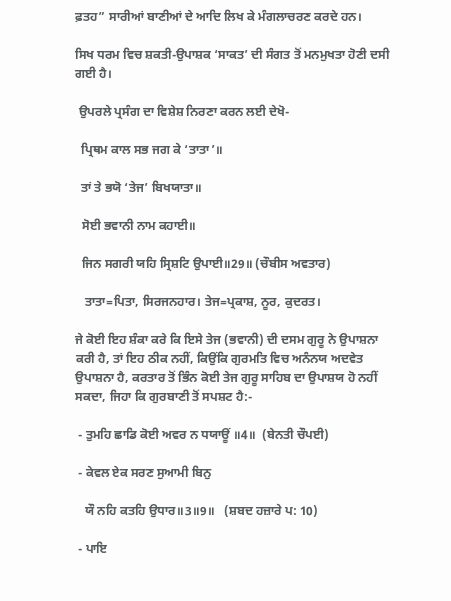ਫ਼ਤਹ” ਸਾਰੀਆਂ ਬਾਣੀਆਂ ਦੇ ਆਦਿ ਲਿਖ ਕੇ ਮੰਗਲਾਚਰਣ ਕਰਦੇ ਹਨ।

ਸਿਖ ਧਰਮ ਵਿਚ ਸ਼ਕਤੀ-ਉਪਾਸ਼ਕ ‘ਸਾਕਤ’ ਦੀ ਸੰਗਤ ਤੋਂ ਮਨਮੁਖਤਾ ਹੋਣੀ ਦਸੀ ਗਈ ਹੈ।

 ਉਪਰਲੇ ਪ੍ਰਸੰਗ ਦਾ ਵਿਸ਼ੇਸ਼ ਨਿਰਣਾ ਕਰਨ ਲਈ ਦੇਖੋ-

  ਪ੍ਰਿਥਮ ਕਾਲ ਸਭ ਜਗ ਕੇ ‘ਤਾਤਾ’॥

  ਤਾਂ ਤੇ ਭਯੋ ‘ਤੇਜ’ ਬਿਖਯਾਤਾ॥

  ਸੋਈ ਭਵਾਨੀ ਨਾਮ ਕਹਾਈ॥

  ਜਿਨ ਸਗਰੀ ਯਹਿ ਸ੍ਰਿਸ਼ਟਿ ਉਪਾਈ॥29॥ (ਚੌਬੀਸ ਅਵਤਾਰ)

   ਤਾਤਾ=ਪਿਤਾ, ਸਿਰਜਨਹਾਰ। ਤੇਜ=ਪ੍ਰਕਾਸ਼, ਨੂਰ, ਕੁਦਰਤ।

ਜੇ ਕੋਈ ਇਹ ਸ਼ੰਕਾ ਕਰੇ ਕਿ ਇਸੇ ਤੇਜ (ਭਵਾਨੀ) ਦੀ ਦਸਮ ਗੁਰੂ ਨੇ ਉਪਾਸ਼ਨਾ ਕਰੀ ਹੈ, ਤਾਂ ਇਹ ਠੀਕ ਨਹੀਂ, ਕਿਉਂਕਿ ਗੁਰਮਤਿ ਵਿਚ ਅਨੰਨਯ ਅਦਵੇਤ ਉਪਾਸ਼ਨਾ ਹੈ, ਕਰਤਾਰ ਤੋਂ ਭਿੰਨ ਕੋਈ ਤੇਜ ਗੁਰੂ ਸਾਹਿਬ ਦਾ ਉਪਾਸ਼ਯ ਹੋ ਨਹੀਂ ਸਕਦਾ, ਜਿਹਾ ਕਿ ਗੁਰਬਾਣੀ ਤੋਂ ਸਪਸ਼ਟ ਹੈ:-

 - ਤੁਮਹਿ ਛਾਡਿ ਕੋਈ ਅਵਰ ਨ ਧਯਾਊਂ ॥4॥  (ਬੇਨਤੀ ਚੌਪਈ)

 - ਕੇਵਲ ਏਕ ਸਰਣ ਸੁਆਮੀ ਬਿਨੁ

   ਯੌ ਨਹਿ ਕਤਹਿ ਉਧਾਰ॥3॥9॥   (ਸ਼ਬਦ ਹਜ਼ਾਰੇ ਪ: 10)

 - ਪਾਇ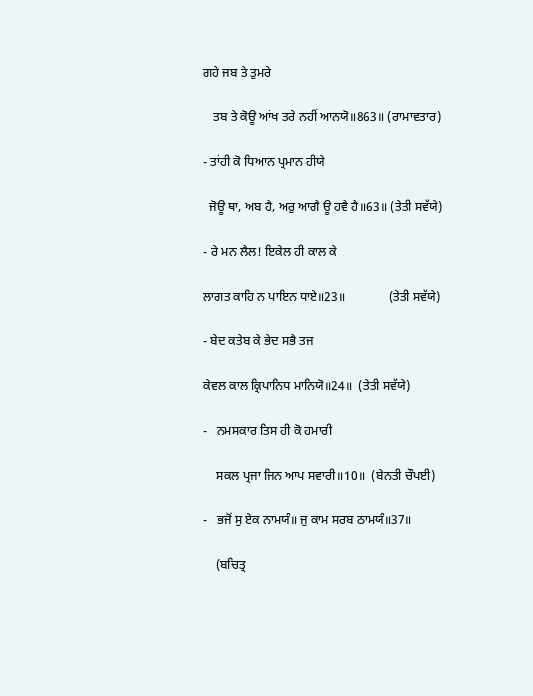ਗਹੇ ਜਬ ਤੇ ਤੁਮਰੇ

   ਤਬ ਤੇ ਕੋਊ ਆਂਖ ਤਰੇ ਨਹੀਂ ਆਨਯੋ॥863॥ (ਰਾਮਾਵਤਾਰ)

- ਤਾਂਹੀ ਕੋ ਧਿਆਨ ਪ੍ਰਮਾਨ ਹੀਯੇ

  ਜੋਊ ਥਾ, ਅਬ ਹੈ, ਅਰੁ ਆਗੈ ਊ ਹਵੈ ਹੈ॥63॥ (ਤੇਤੀ ਸਵੱਯੇ)

- ਰੇ ਮਨ ਲੈਲ! ਇਕੇਲ ਹੀ ਕਾਲ ਕੇ

ਲਾਗਤ ਕਾਹਿ ਨ ਪਾਇਨ ਧਾਏ॥23॥              (ਤੇਤੀ ਸਵੱਯੇ)

- ਬੇਦ ਕਤੇਬ ਕੇ ਭੇਦ ਸਭੈ ਤਜ

ਕੇਵਲ ਕਾਲ ਕ੍ਰਿਪਾਨਿਧ ਮਾਨਿਯੋ॥24॥  (ਤੇਤੀ ਸਵੱਯੇ)

-   ਨਮਸਕਾਰ ਤਿਸ ਹੀ ਕੋ ਹਮਾਰੀ

    ਸਕਲ ਪ੍ਰਜਾ ਜਿਨ ਆਪ ਸਵਾਰੀ॥10॥  (ਬੇਨਤੀ ਚੌਪਈ)

-   ਭਜੋਂ ਸੁ ਏਕ ਨਾਮਯੰ॥ ਜੁ ਕਾਮ ਸਰਬ ਠਾਮਯੰ॥37॥

    (ਬਚਿਤ੍ਰ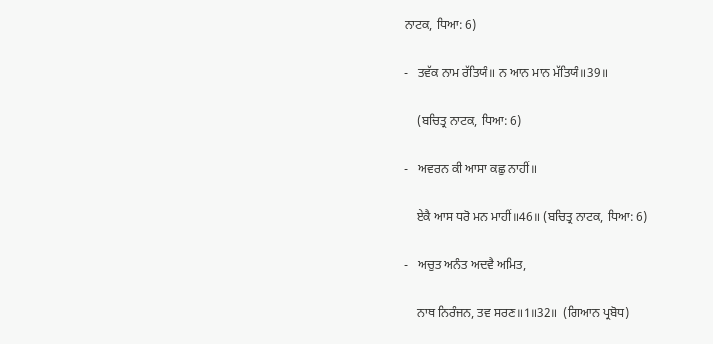ਨਾਟਕ, ਧਿਆ: 6)

-   ਤਵੱਕ ਨਾਮ ਰੱਤਿਯੰ॥ ਨ ਆਨ ਮਾਨ ਮੱਤਿਯੰ॥39॥

    (ਬਚਿਤ੍ਰ ਨਾਟਕ, ਧਿਆ: 6)

-   ਅਵਰਨ ਕੀ ਆਸਾ ਕਛੁ ਨਾਹੀਂ॥

    ਏਕੈ ਆਸ ਧਰੋ ਮਨ ਮਾਹੀਂ॥46॥ (ਬਚਿਤ੍ਰ ਨਾਟਕ, ਧਿਆ: 6)

-   ਅਚੁਤ ਅਨੰਤ ਅਦਵੈ ਅਮਿਤ,

    ਨਾਥ ਨਿਰੰਜਨ, ਤਵ ਸਰਣ॥1॥32॥  (ਗਿਆਨ ਪ੍ਰਬੋਧ)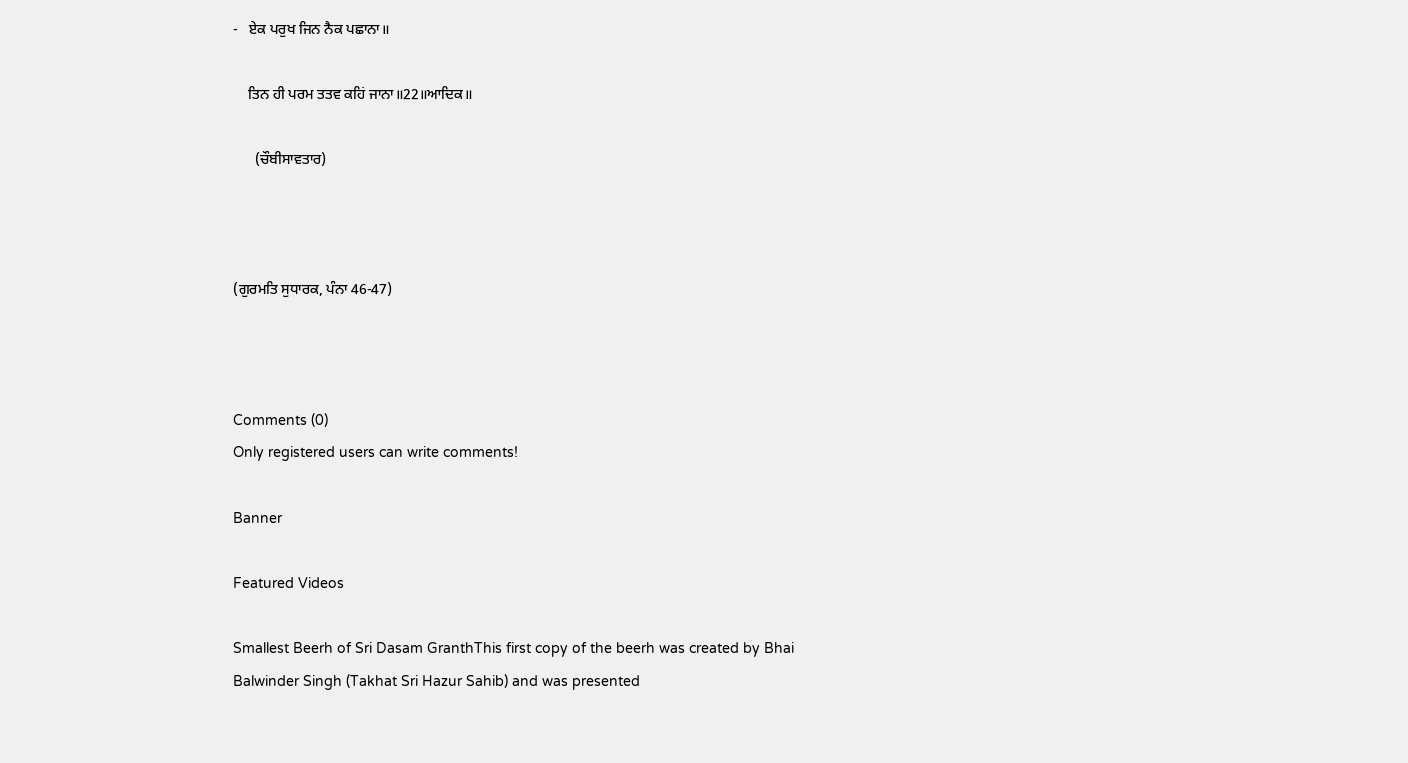-   ਏਕ ਪਰੁਖ ਜਿਨ ਨੈਕ ਪਛਾਨਾ॥

    ਤਿਨ ਹੀ ਪਰਮ ਤਤਵ ਕਹਿਂ ਜਾਨਾ॥22॥ਆਦਿਕ॥

      (ਚੌਬੀਸਾਵਤਾਰ)



(ਗੁਰਮਤਿ ਸੁਧਾਰਕ, ਪੰਨਾ 46-47)



Comments (0)
Only registered users can write comments!

Banner

Featured Videos

Smallest Beerh of Sri Dasam GranthThis first copy of the beerh was created by Bhai Balwinder Singh (Takhat Sri Hazur Sahib) and was presented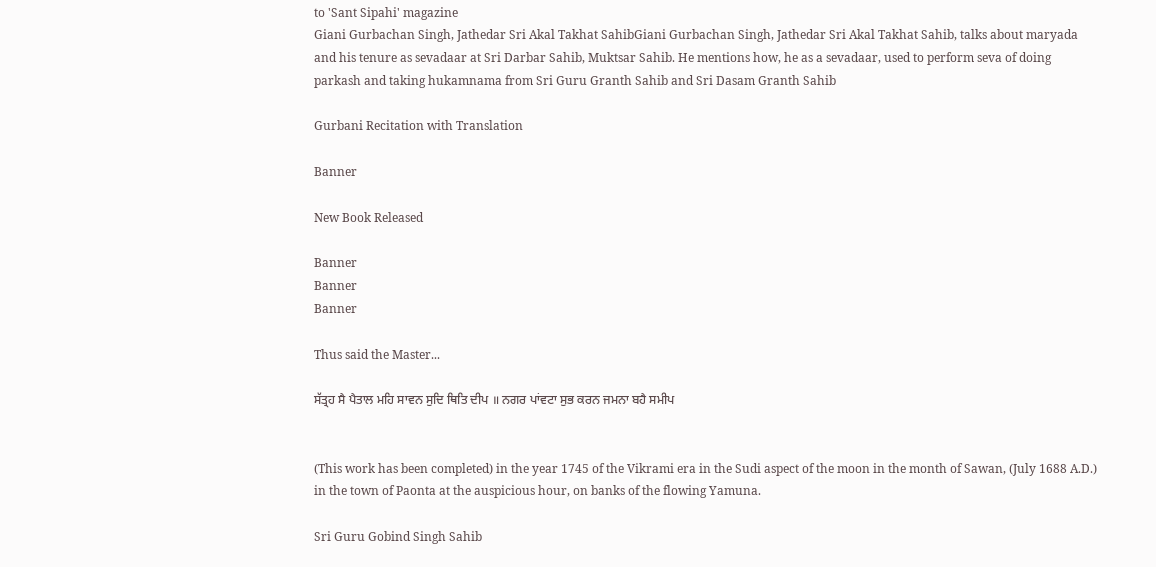to 'Sant Sipahi' magazine
Giani Gurbachan Singh, Jathedar Sri Akal Takhat SahibGiani Gurbachan Singh, Jathedar Sri Akal Takhat Sahib, talks about maryada and his tenure as sevadaar at Sri Darbar Sahib, Muktsar Sahib. He mentions how, he as a sevadaar, used to perform seva of doing parkash and taking hukamnama from Sri Guru Granth Sahib and Sri Dasam Granth Sahib

Gurbani Recitation with Translation

Banner

New Book Released

Banner
Banner
Banner

Thus said the Master...

ਸੱਤ੍ਰਹ ਸੈ ਪੈਤਾਲ ਮਹਿ ਸਾਵਨ ਸੁਦਿ ਥਿਤਿ ਦੀਪ ॥ ਨਗਰ ਪਾਂਵਟਾ ਸੁਭ ਕਰਨ ਜਮਨਾ ਬਹੈ ਸਮੀਪ


(This work has been completed) in the year 1745 of the Vikrami era in the Sudi aspect of the moon in the month of Sawan, (July 1688 A.D.) in the town of Paonta at the auspicious hour, on banks of the flowing Yamuna.

Sri Guru Gobind Singh Sahib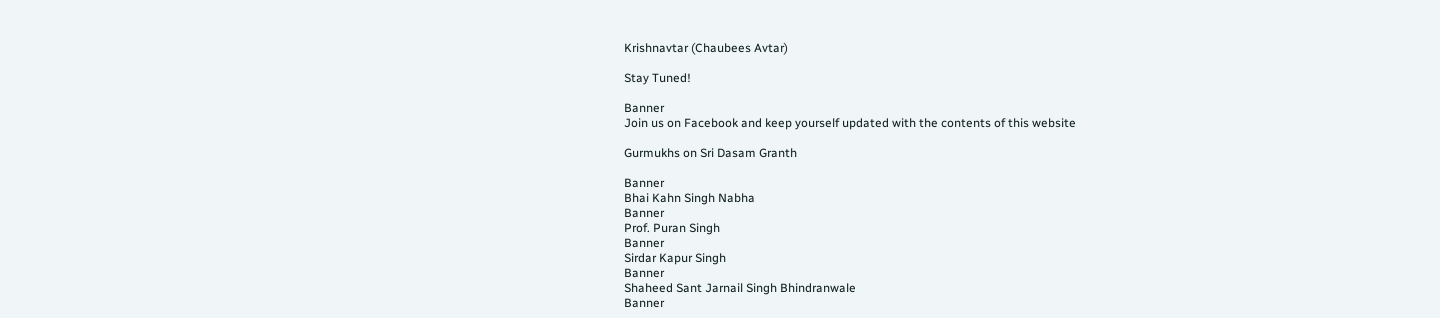Krishnavtar (Chaubees Avtar)

Stay Tuned!

Banner
Join us on Facebook and keep yourself updated with the contents of this website

Gurmukhs on Sri Dasam Granth

Banner
Bhai Kahn Singh Nabha
Banner
Prof. Puran Singh
Banner
Sirdar Kapur Singh
Banner
Shaheed Sant Jarnail Singh Bhindranwale
Banner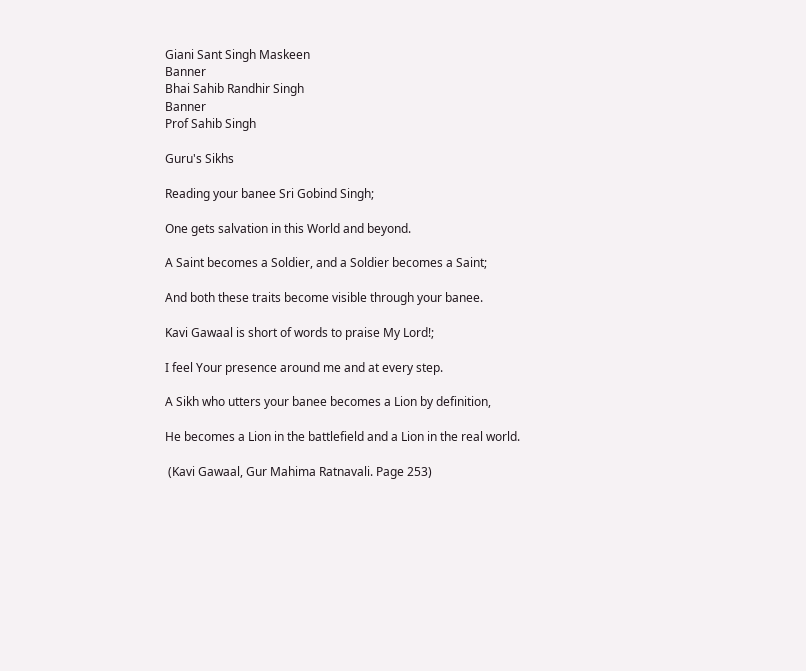Giani Sant Singh Maskeen
Banner
Bhai Sahib Randhir Singh
Banner
Prof Sahib Singh

Guru's Sikhs

Reading your banee Sri Gobind Singh;

One gets salvation in this World and beyond.

A Saint becomes a Soldier, and a Soldier becomes a Saint;

And both these traits become visible through your banee.

Kavi Gawaal is short of words to praise My Lord!;

I feel Your presence around me and at every step.

A Sikh who utters your banee becomes a Lion by definition,

He becomes a Lion in the battlefield and a Lion in the real world.

 (Kavi Gawaal, Gur Mahima Ratnavali. Page 253)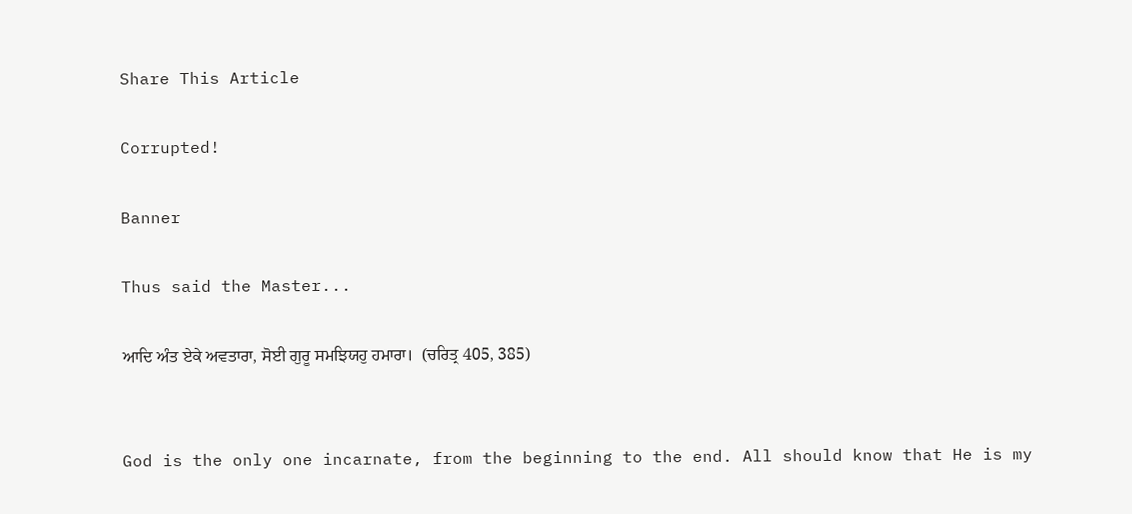Share This Article

Corrupted!

Banner

Thus said the Master...

ਆਦਿ ਅੰਤ ਏਕੇ ਅਵਤਾਰਾ, ਸੋਈ ਗੁਰੂ ਸਮਝਿਯਹੁ ਹਮਾਰਾ।  (ਚਰਿਤ੍ਰ 405, 385)


God is the only one incarnate, from the beginning to the end. All should know that He is my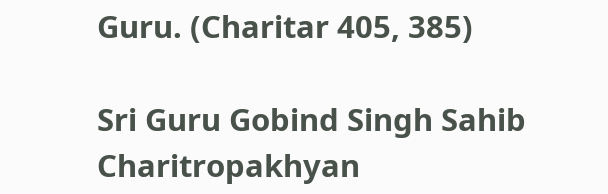Guru. (Charitar 405, 385)

Sri Guru Gobind Singh Sahib
Charitropakhyan